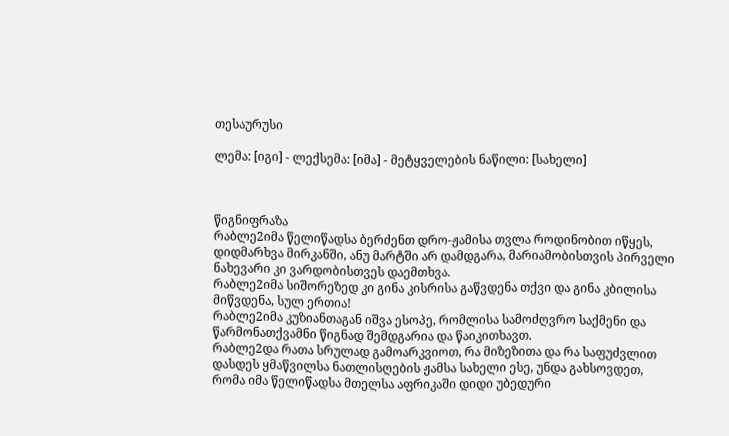თესაურუსი

ლემა: [იგი] - ლექსემა: [იმა] - მეტყველების ნაწილი: [სახელი]



წიგნიფრაზა
რაბლე2იმა წელიწადსა ბერძენთ დრო-ჟამისა თვლა როდინობით იწყეს, დიდმარხვა მირკანში, ანუ მარტში არ დამდგარა, მარიამობისთვის პირველი ნახევარი კი ვარდობისთვეს დაემთხვა.
რაბლე2იმა სიშორეზედ კი გინა კისრისა გაწვდენა თქვი და გინა კბილისა მიწვდენა, სულ ერთია!
რაბლე2იმა კუზიანთაგან იშვა ესოპე, რომლისა სამოძღვრო საქმენი და წარმონათქვამნი წიგნად შემდგარია და წაიკითხავთ.
რაბლე2და რათა სრულად გამოარკვიოთ, რა მიზეზითა და რა საფუძვლით დასდეს ყმაწვილსა ნათლისღების ჟამსა სახელი ესე, უნდა გახსოვდეთ, რომა იმა წელიწადსა მთელსა აფრიკაში დიდი უბედური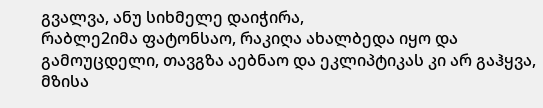გვალვა, ანუ სიხმელე დაიჭირა,
რაბლე2იმა ფატონსაო, რაკიღა ახალბედა იყო და გამოუცდელი, თავგზა აებნაო და ეკლიპტიკას კი არ გაჰყვა, მზისა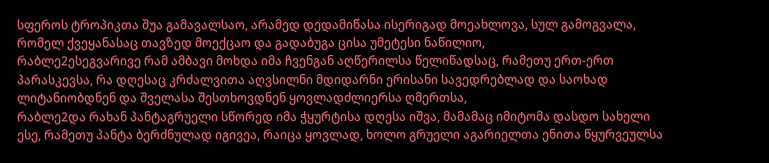სფეროს ტროპიკთა შუა გამავალსაო, არამედ დედამიწასა ისერიგად მოეახლოვა, სულ გამოგვალა, რომელ ქვეყანასაც თავზედ მოექცაო და გადაბუგა ცისა უმეტესი ნაწილიო,
რაბლე2ესეგვარივე რამ ამბავი მოხდა იმა ჩვენგან აღწერილსა წელიწადსაც, რამეთუ ერთ-ერთ პარასკევსა, რა დღესაც კრძალვითა აღვსილნი მდიდარნი ერისანი სავედრებლად და საოხად ლიტანიობდნენ და შველასა შესთხოვდნენ ყოვლადძლიერსა ღმერთსა,
რაბლე2და რახან პანტაგრუელი სწორედ იმა ჭყურტისა დღესა იშვა, მამამაც იმიტომა დასდო სახელი ესე, რამეთუ პანტა ბერძნულად იგივეა, რაიცა ყოვლად, ხოლო გრუელი აგარიელთა ენითა წყურვეულსა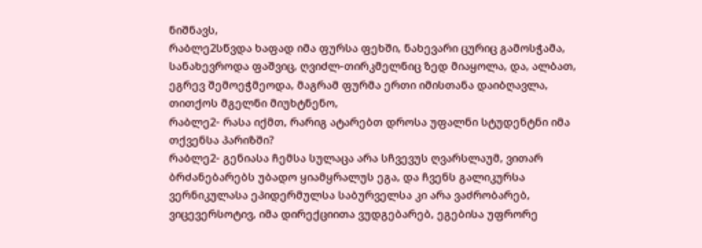ნიშნავს,
რაბლე2სწვდა ხაფად იმა ფურსა ფეხში, ნახევარი ცურიც გამოსჭამა, სანახევროდა ფაშვიც, ღვიძლ-თირკმელნიც ზედ მიაყოლა, და, ალბათ, ეგრევ შემოეჭმეოდა, მაგრამ ფურმა ერთი იმისთანა დაიბღავლა, თითქოს მგელნი მიუხტნენო,
რაბლე2- რასა იქმთ, რარიგ ატარებთ დროსა უფალნი სტუდენტნი იმა თქვენსა პარიზში?
რაბლე2- გენიასა ჩემსა სულაცა არა სჩვევუს ღვარსლაუმ, ვითარ ბრძანებარებს უბადო ყიამყრალუს ეგა, და ჩვენს გალიკურსა ვერნიკულასა ეპიდერმულსა საბურველსა კი არა ვაძრობარებ, ვიცევერსოტივ, იმა დირექციითა ვუდგებარებ, ეგებისა უფრორე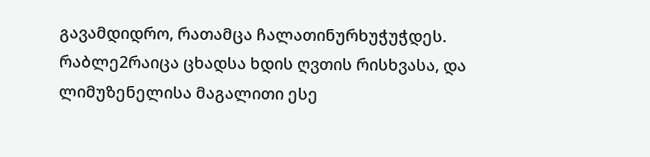გავამდიდრო, რათამცა ჩალათინურხუჭუჭდეს.
რაბლე2რაიცა ცხადსა ხდის ღვთის რისხვასა, და ლიმუზენელისა მაგალითი ესე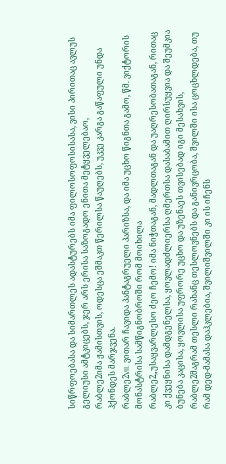სიწრფოებასა და სიმართლეს ადასტურებს იმა ფილოსოფოსისასა, ვისი პირითაც ავლუს გელიუსი ამტკიცებს, ჯერ არს ერისა საზოგადო ენითა მეტყველებაო,
რაბლე2იმა ჟამისთვის, ოდესცა ეშმაკთ წერილსა წაუღებს, უკვე კარგა გაწაფული უნდა ჰქონდეს მარჯვენა.
რაბლე2VII. ვითარ ჩავიდა პანტაგრუელი პარიზსა, და იმა უცხო წიგნთა გამო, წმ. ვიქტორის მონასტრისა სამწიგნობროში რომ მოიხილა
რაბლე2„უსაყვარლესო ძეო ჩემო! იმა ნიჭთაგან, მადლთაგან და უაღრესობათაგან, რითაც კი ქვეყნისა დამდგენელსა, ყოვლადძლიერსა ღმერთსა დასაბამით ღირსუყვია და შეუმკია ბუნება კაცისა, ყოვლისა უფრორე უცხო და უზენაეს თვისებად იგი მესახვის,
რაბლე2მაგრამ თესლი რახანც თესლოვნებს და განივრცობა, შვილში ისა ცოცხლდება, თუ რამ დედ-მამასა დაჰკლებია, შვილიშვილში კი ის იჩენს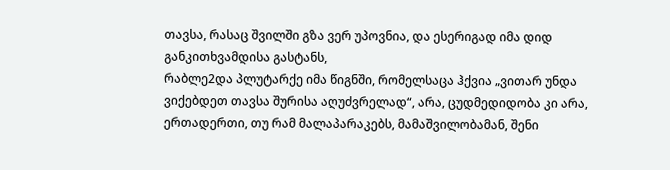თავსა, რასაც შვილში გზა ვერ უპოვნია, და ესერიგად იმა დიდ განკითხვამდისა გასტანს,
რაბლე2და პლუტარქე იმა წიგნში, რომელსაცა ჰქვია „ვითარ უნდა ვიქებდეთ თავსა შურისა აღუძვრელად“, არა, ცუდმედიდობა კი არა, ერთადერთი, თუ რამ მალაპარაკებს, მამაშვილობამან, შენი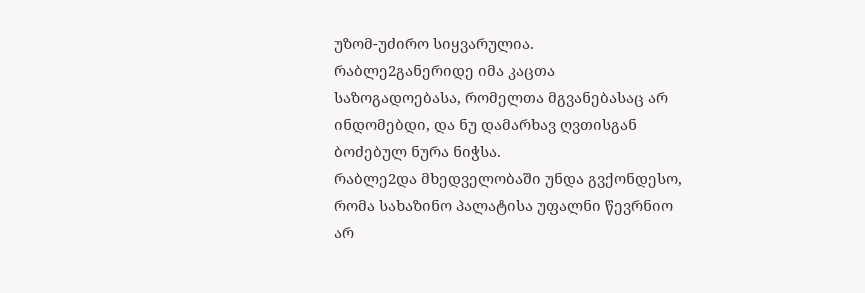უზომ-უძირო სიყვარულია.
რაბლე2განერიდე იმა კაცთა საზოგადოებასა, რომელთა მგვანებასაც არ ინდომებდი, და ნუ დამარხავ ღვთისგან ბოძებულ ნურა ნიჭსა.
რაბლე2და მხედველობაში უნდა გვქონდესო, რომა სახაზინო პალატისა უფალნი წევრნიო არ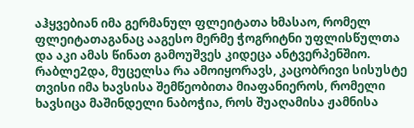აჰყვებიან იმა გერმანულ ფლეიტათა ხმასაო, რომელ ფლეიტათაგანაც ააგესო მერმე ჭოგრიტნი უფლისწულთა და აკი ამას წინათ გამოუშვეს კიდეცა ანტვერპენშიო.
რაბლე2და, მუცელსა რა ამოიყორავს, კაცობრივი სისუსტე თვისი იმა ხავსისა შემწეობითა მიაფანიეროს, რომელი ხავსიცა მაშინდელი ნაბოჭია, როს შუაღამისა ჟამნისა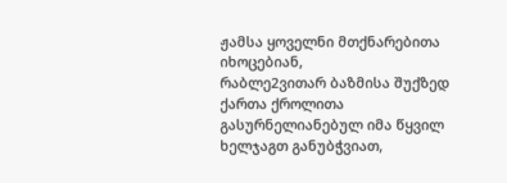ჟამსა ყოველნი მთქნარებითა იხოცებიან,
რაბლე2ვითარ ბაზმისა შუქზედ ქართა ქროლითა გასურნელიანებულ იმა წყვილ ხელჯაგთ განუბჭვიათ,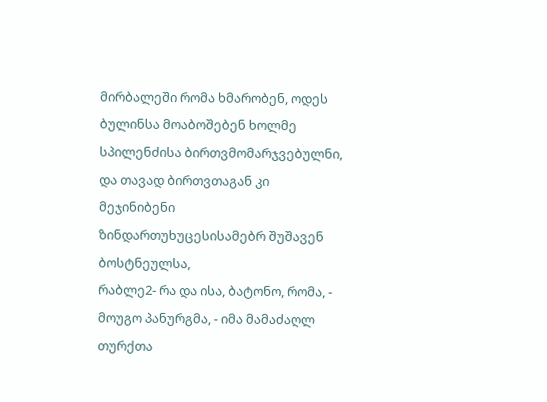მირბალეში რომა ხმარობენ, ოდეს ბულინსა მოაბოშებენ ხოლმე სპილენძისა ბირთვმომარჯვებულნი, და თავად ბირთვთაგან კი მეჯინიბენი ზინდართუხუცესისამებრ შუშავენ ბოსტნეულსა,
რაბლე2- რა და ისა, ბატონო, რომა, - მოუგო პანურგმა, - იმა მამაძაღლ თურქთა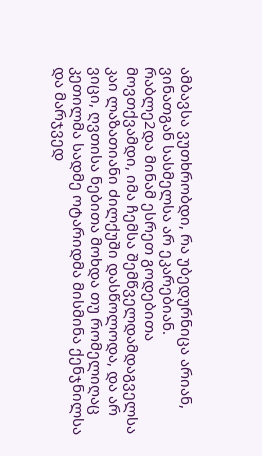ამბავსა ვუთხრობდი, რა უბედურნიცა არიან, ვინათგან სასმელსა არ ეკარებიან.
რაბლე2და მინამ ესრეთ გოდებითა მოვთქვამდი, იმა ჩემსა შემწველდამდაგველსა კაი ლაზათიანი ძილქუში დასწოლოდა, და არ ვიცი, ღვთისა ნებითა მოხდა თუ რომელიღაც კეთილმა სადმე ოტარიდმა მისმინა ქენჯნილსა და მარჯვედ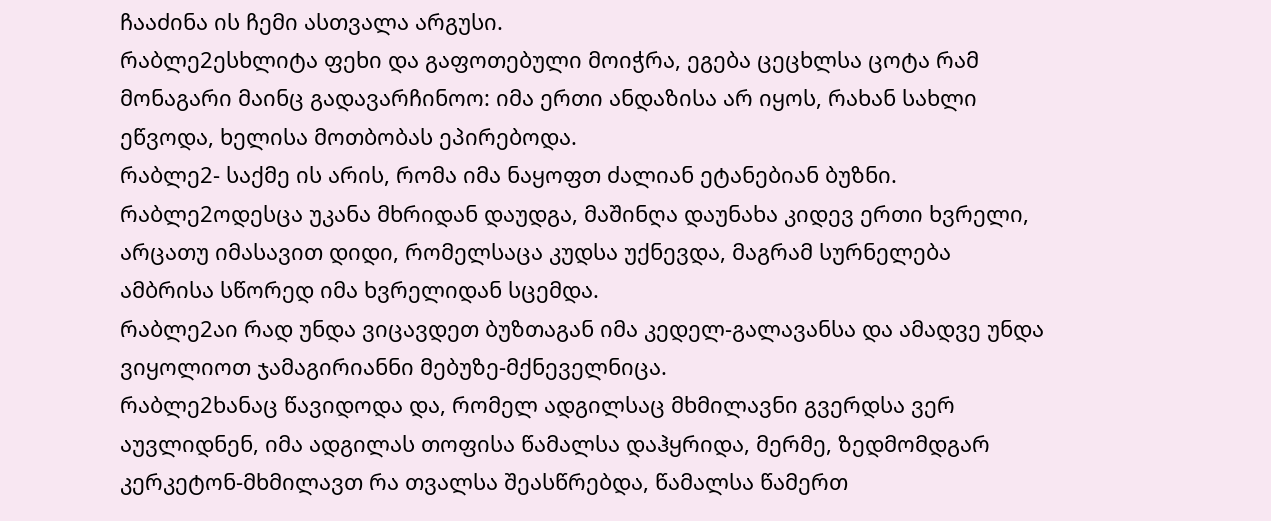ჩააძინა ის ჩემი ასთვალა არგუსი.
რაბლე2ესხლიტა ფეხი და გაფოთებული მოიჭრა, ეგება ცეცხლსა ცოტა რამ მონაგარი მაინც გადავარჩინოო: იმა ერთი ანდაზისა არ იყოს, რახან სახლი ეწვოდა, ხელისა მოთბობას ეპირებოდა.
რაბლე2- საქმე ის არის, რომა იმა ნაყოფთ ძალიან ეტანებიან ბუზნი.
რაბლე2ოდესცა უკანა მხრიდან დაუდგა, მაშინღა დაუნახა კიდევ ერთი ხვრელი, არცათუ იმასავით დიდი, რომელსაცა კუდსა უქნევდა, მაგრამ სურნელება ამბრისა სწორედ იმა ხვრელიდან სცემდა.
რაბლე2აი რად უნდა ვიცავდეთ ბუზთაგან იმა კედელ-გალავანსა და ამადვე უნდა ვიყოლიოთ ჯამაგირიანნი მებუზე-მქნეველნიცა.
რაბლე2ხანაც წავიდოდა და, რომელ ადგილსაც მხმილავნი გვერდსა ვერ აუვლიდნენ, იმა ადგილას თოფისა წამალსა დაჰყრიდა, მერმე, ზედმომდგარ კერკეტონ-მხმილავთ რა თვალსა შეასწრებდა, წამალსა წამერთ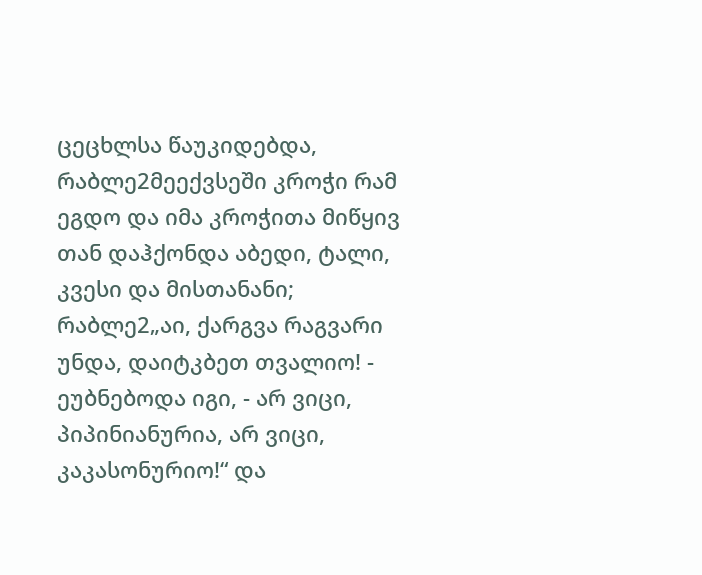ცეცხლსა წაუკიდებდა,
რაბლე2მეექვსეში კროჭი რამ ეგდო და იმა კროჭითა მიწყივ თან დაჰქონდა აბედი, ტალი, კვესი და მისთანანი;
რაბლე2„აი, ქარგვა რაგვარი უნდა, დაიტკბეთ თვალიო! - ეუბნებოდა იგი, - არ ვიცი, პიპინიანურია, არ ვიცი, კაკასონურიო!“ და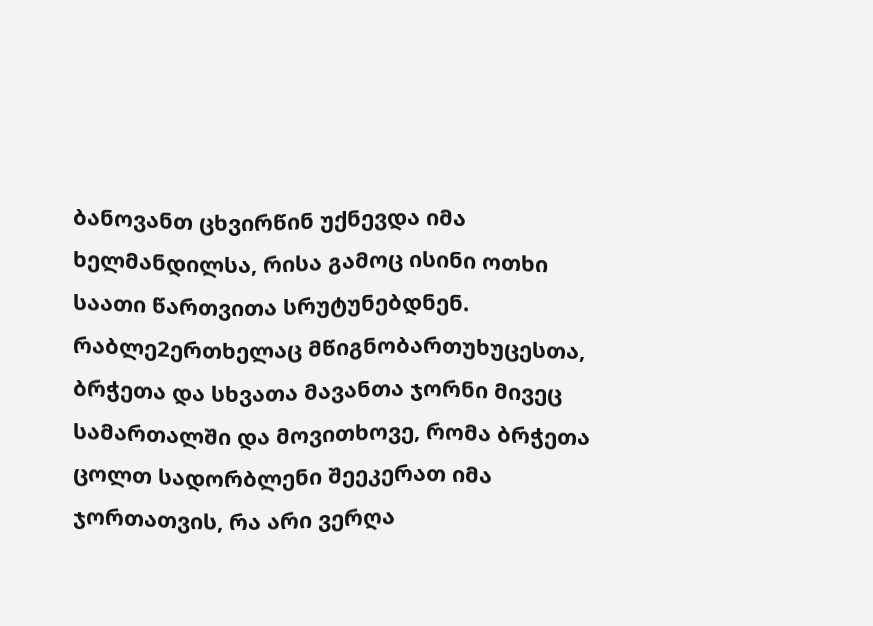ბანოვანთ ცხვირწინ უქნევდა იმა ხელმანდილსა, რისა გამოც ისინი ოთხი საათი წართვითა სრუტუნებდნენ.
რაბლე2ერთხელაც მწიგნობართუხუცესთა, ბრჭეთა და სხვათა მავანთა ჯორნი მივეც სამართალში და მოვითხოვე, რომა ბრჭეთა ცოლთ სადორბლენი შეეკერათ იმა ჯორთათვის, რა არი ვერღა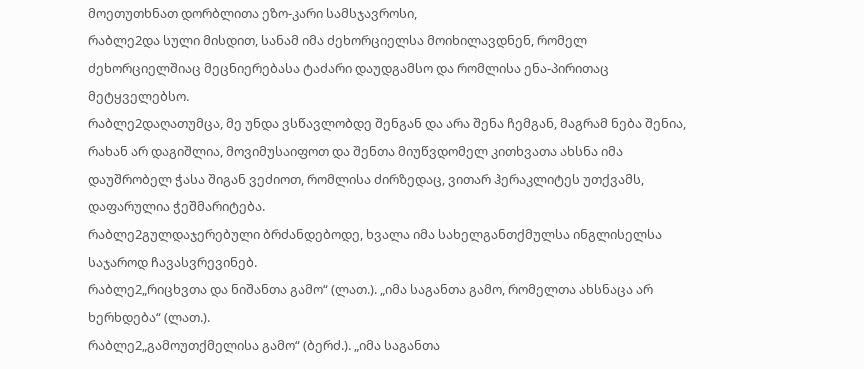მოეთუთხნათ დორბლითა ეზო-კარი სამსჯავროსი,
რაბლე2და სული მისდით, სანამ იმა ძეხორციელსა მოიხილავდნენ, რომელ ძეხორციელშიაც მეცნიერებასა ტაძარი დაუდგამსო და რომლისა ენა-პირითაც მეტყველებსო.
რაბლე2დაღათუმცა, მე უნდა ვსწავლობდე შენგან და არა შენა ჩემგან, მაგრამ ნება შენია, რახან არ დაგიშლია, მოვიმუსაიფოთ და შენთა მიუწვდომელ კითხვათა ახსნა იმა დაუშრობელ ჭასა შიგან ვეძიოთ, რომლისა ძირზედაც, ვითარ ჰერაკლიტეს უთქვამს, დაფარულია ჭეშმარიტება.
რაბლე2გულდაჯერებული ბრძანდებოდე, ხვალა იმა სახელგანთქმულსა ინგლისელსა საჯაროდ ჩავასვრევინებ.
რაბლე2„რიცხვთა და ნიშანთა გამო“ (ლათ.). „იმა საგანთა გამო, რომელთა ახსნაცა არ ხერხდება“ (ლათ.).
რაბლე2„გამოუთქმელისა გამო“ (ბერძ.). „იმა საგანთა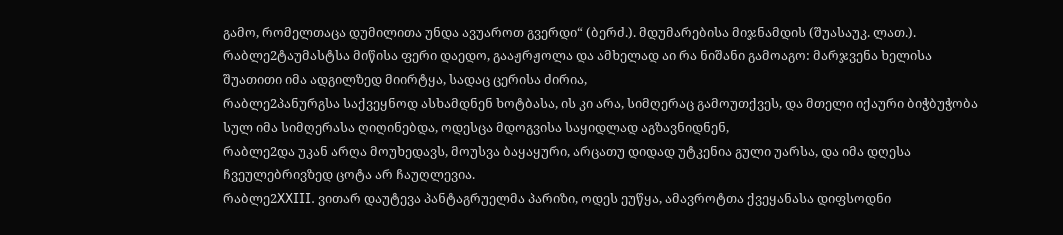გამო, რომელთაცა დუმილითა უნდა ავუაროთ გვერდი“ (ბერძ.). მდუმარებისა მიჯნამდის (შუასაუკ. ლათ.).
რაბლე2ტაუმასტსა მიწისა ფერი დაედო, გააჟრჟოლა და ამხელად აი რა ნიშანი გამოაგო: მარჯვენა ხელისა შუათითი იმა ადგილზედ მიირტყა, სადაც ცერისა ძირია,
რაბლე2პანურგსა საქვეყნოდ ასხამდნენ ხოტბასა, ის კი არა, სიმღერაც გამოუთქვეს, და მთელი იქაური ბიჭბუჭობა სულ იმა სიმღერასა ღიღინებდა, ოდესცა მდოგვისა საყიდლად აგზავნიდნენ,
რაბლე2და უკან არღა მოუხედავს, მოუსვა ბაყაყური, არცათუ დიდად უტკენია გული უარსა, და იმა დღესა ჩვეულებრივზედ ცოტა არ ჩაუღლევია.
რაბლე2XXIII. ვითარ დაუტევა პანტაგრუელმა პარიზი, ოდეს ეუწყა, ამავროტთა ქვეყანასა დიფსოდნი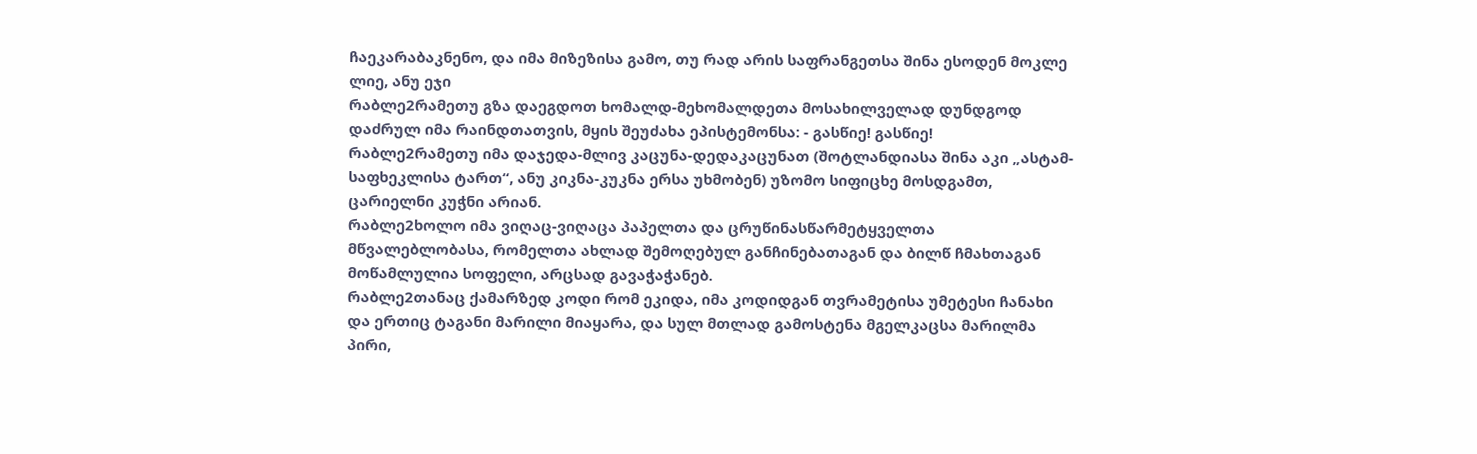ჩაეკარაბაკნენო, და იმა მიზეზისა გამო, თუ რად არის საფრანგეთსა შინა ესოდენ მოკლე ლიე, ანუ ეჯი
რაბლე2რამეთუ გზა დაეგდოთ ხომალდ-მეხომალდეთა მოსახილველად დუნდგოდ დაძრულ იმა რაინდთათვის, მყის შეუძახა ეპისტემონსა: - გასწიე! გასწიე!
რაბლე2რამეთუ იმა დაჯედა-მლივ კაცუნა-დედაკაცუნათ (შოტლანდიასა შინა აკი „ასტამ-საფხეკლისა ტართ“, ანუ კიკნა-კუკნა ერსა უხმობენ) უზომო სიფიცხე მოსდგამთ, ცარიელნი კუჭნი არიან.
რაბლე2ხოლო იმა ვიღაც-ვიღაცა პაპელთა და ცრუწინასწარმეტყველთა მწვალებლობასა, რომელთა ახლად შემოღებულ განჩინებათაგან და ბილწ ჩმახთაგან მოწამლულია სოფელი, არცსად გავაჭაჭანებ.
რაბლე2თანაც ქამარზედ კოდი რომ ეკიდა, იმა კოდიდგან თვრამეტისა უმეტესი ჩანახი და ერთიც ტაგანი მარილი მიაყარა, და სულ მთლად გამოსტენა მგელკაცსა მარილმა პირი,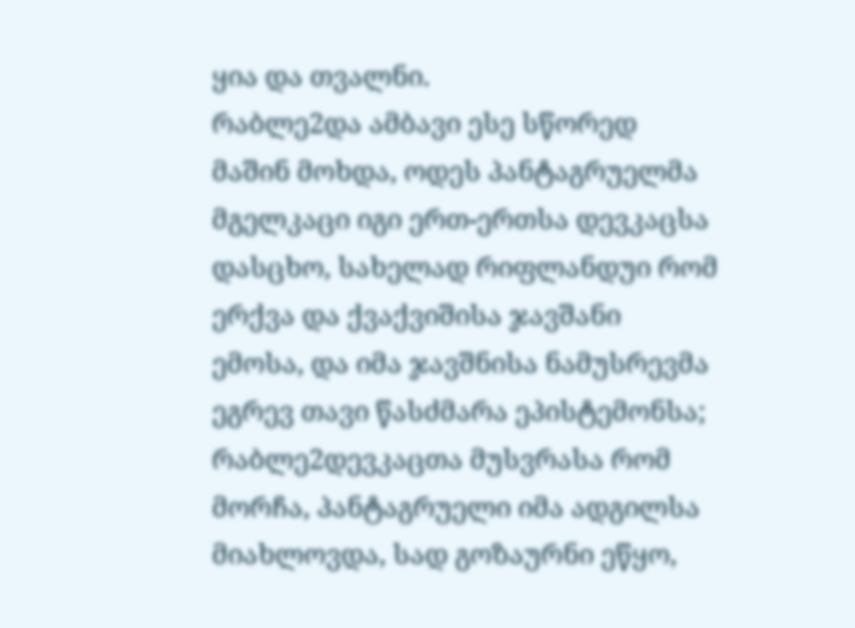ყია და თვალნი.
რაბლე2და ამბავი ესე სწორედ მაშინ მოხდა, ოდეს პანტაგრუელმა მგელკაცი იგი ერთ-ერთსა დევკაცსა დასცხო, სახელად რიფლანდუი რომ ერქვა და ქვაქვიშისა ჯავშანი ემოსა, და იმა ჯავშნისა ნამუსრევმა ეგრევ თავი წასძმარა ეპისტემონსა;
რაბლე2დევკაცთა მუსვრასა რომ მორჩა, პანტაგრუელი იმა ადგილსა მიახლოვდა, სად გოზაურნი ეწყო,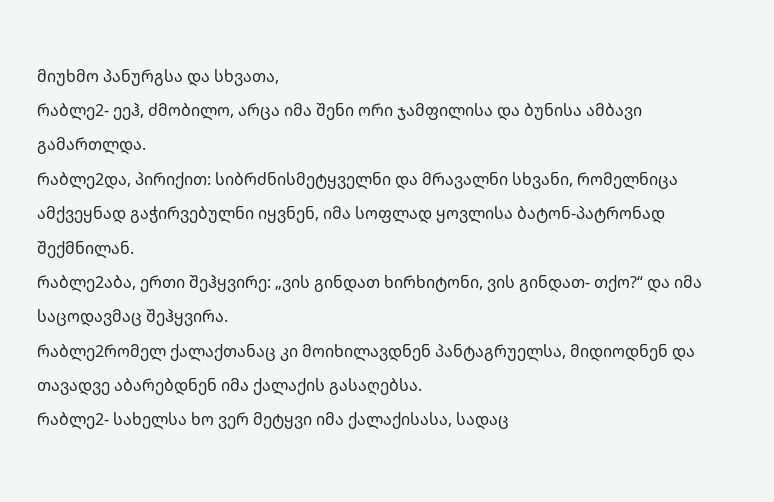მიუხმო პანურგსა და სხვათა,
რაბლე2- ეეჰ, ძმობილო, არცა იმა შენი ორი ჯამფილისა და ბუნისა ამბავი გამართლდა.
რაბლე2და, პირიქით: სიბრძნისმეტყველნი და მრავალნი სხვანი, რომელნიცა ამქვეყნად გაჭირვებულნი იყვნენ, იმა სოფლად ყოვლისა ბატონ-პატრონად შექმნილან.
რაბლე2აბა, ერთი შეჰყვირე: „ვის გინდათ ხირხიტონი, ვის გინდათ- თქო?“ და იმა საცოდავმაც შეჰყვირა.
რაბლე2რომელ ქალაქთანაც კი მოიხილავდნენ პანტაგრუელსა, მიდიოდნენ და თავადვე აბარებდნენ იმა ქალაქის გასაღებსა.
რაბლე2- სახელსა ხო ვერ მეტყვი იმა ქალაქისასა, სადაც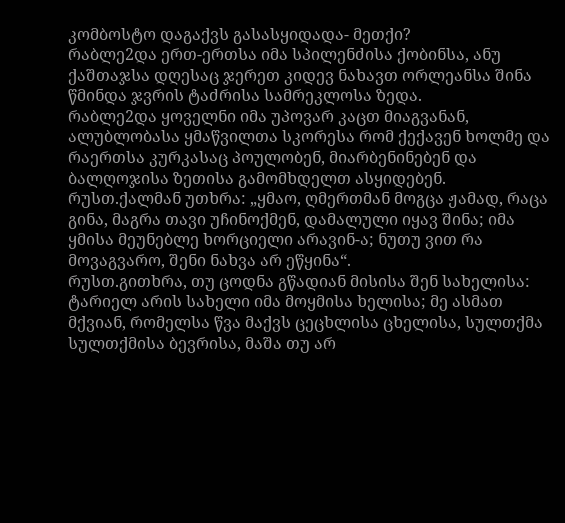კომბოსტო დაგაქვს გასასყიდადა- მეთქი?
რაბლე2და ერთ-ერთსა იმა სპილენძისა ქობინსა, ანუ ქაშთაჯსა დღესაც ჯერეთ კიდევ ნახავთ ორლეანსა შინა წმინდა ჯვრის ტაძრისა სამრეკლოსა ზედა.
რაბლე2და ყოველნი იმა უპოვარ კაცთ მიაგვანან, ალუბლობასა ყმაწვილთა სკორესა რომ ქექავენ ხოლმე და რაერთსა კურკასაც პოულობენ, მიარბენინებენ და ბალღოჯისა ზეთისა გამომხდელთ ასყიდებენ.
რუსთ.ქალმან უთხრა: „ყმაო‚ ღმერთმან მოგცა ჟამად‚ რაცა გინა‚ მაგრა თავი უჩინოქმენ‚ დამალული იყავ შინა; იმა ყმისა მეუნებლე ხორციელი არავინ-ა; ნუთუ ვით რა მოვაგვარო‚ შენი ნახვა არ ეწყინა“.
რუსთ.გითხრა‚ თუ ცოდნა გწადიან მისისა შენ სახელისა: ტარიელ არის სახელი იმა მოყმისა ხელისა; მე ასმათ მქვიან‚ რომელსა წვა მაქვს ცეცხლისა ცხელისა‚ სულთქმა სულთქმისა ბევრისა‚ მაშა თუ არ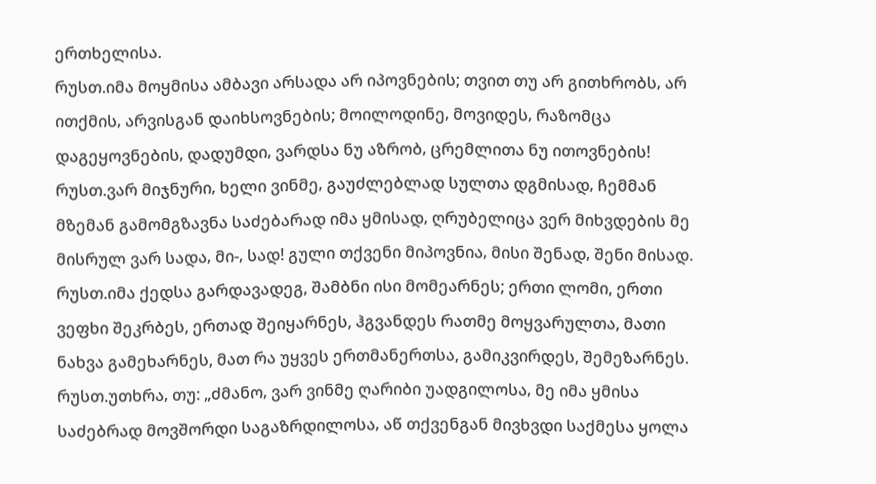ერთხელისა.
რუსთ.იმა მოყმისა ამბავი არსადა არ იპოვნების; თვით თუ არ გითხრობს‚ არ ითქმის‚ არვისგან დაიხსოვნების; მოილოდინე‚ მოვიდეს‚ რაზომცა დაგეყოვნების‚ დადუმდი‚ ვარდსა ნუ აზრობ‚ ცრემლითა ნუ ითოვნების!
რუსთ.ვარ მიჯნური‚ ხელი ვინმე‚ გაუძლებლად სულთა დგმისად‚ ჩემმან მზემან გამომგზავნა საძებარად იმა ყმისად‚ ღრუბელიცა ვერ მიხვდების მე მისრულ ვარ სადა‚ მი-‚ სად! გული თქვენი მიპოვნია‚ მისი შენად‚ შენი მისად.
რუსთ.იმა ქედსა გარდავადეგ, შამბნი ისი მომეარნეს; ერთი ლომი, ერთი ვეფხი შეკრბეს, ერთად შეიყარნეს, ჰგვანდეს რათმე მოყვარულთა, მათი ნახვა გამეხარნეს, მათ რა უყვეს ერთმანერთსა, გამიკვირდეს, შემეზარნეს.
რუსთ.უთხრა‚ თუ: „ძმანო‚ ვარ ვინმე ღარიბი უადგილოსა‚ მე იმა ყმისა საძებრად მოვშორდი საგაზრდილოსა‚ აწ თქვენგან მივხვდი საქმესა ყოლა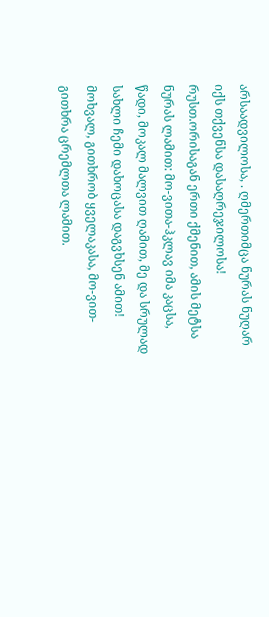არსაადვილოსა‚ . ღმერთიმცა ნურას ნუღარ იქს თქვენსა დასაღრეჯილოსა!
რუსთ.ორისაგან ერთი ქმენით, ამის მეტსა ნურას ლამით: მო-ვითა-ჰკლავ იმა კაცსა, წადი, მოკალ მალვით ღამით, მე და სრულად სახლი ჩემი დახოცასა დაგვხსენ ამით! მოხვალ, გითხრობ ყველაკასა, მო-ვით-გითხრა ცრემლთა ლამით.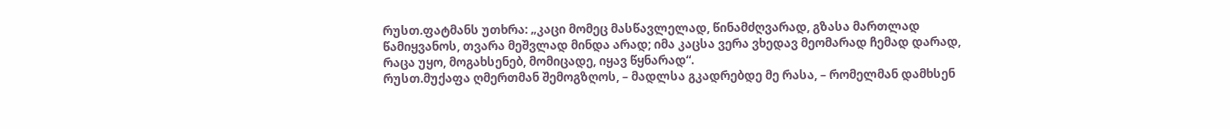რუსთ.ფატმანს უთხრა: „კაცი მომეც მასწავლელად, წინამძღვარად, გზასა მართლად წამიყვანოს, თვარა მეშვლად მინდა არად; იმა კაცსა ვერა ვხედავ მეომარად ჩემად დარად, რაცა უყო, მოგახსენებ, მომიცადე, იყავ წყნარად“.
რუსთ.მუქაფა ღმერთმან შემოგზღოს, – მადლსა გკადრებდე მე რასა, – რომელმან დამხსენ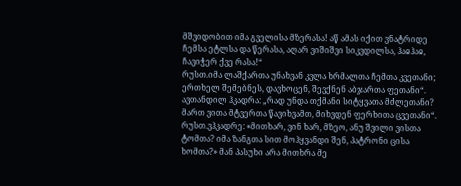მშვიდობით იმა გველისა მზერასა! აწ ამას იქით ვნატრიდე ჩემსა ეტლსა და წერასა, აღარ ვიშიშვი სიკვდილსა, ჰაჲჰაჲ, ჩავიჭერ ქვე რასა!“
რუსთ.იმა ლაშქართა უნახვან კვლა ხრმალთა ჩემთა კვეთანი; ერთხელ შემებნეს, დავხოცენ, შევქნენ აბჯართა ფეთანი“. ავთანდილ ჰკადრა: „რად უნდა თქმანი სიტყვათა მძლეთანი? მართ ვითა მტვერთა წავიხვამთ, მიხვდენ ფერხითა ცვეთანი“.
რუსთ.ვჰკადრე: «მითხარ, ვინ ხარ, მზეო, ანუ შვილი ვისთა ტომთა? იმა ზანგთა სით მოჰყვანდი შენ, პატრონი ცისა ხომთა?» მან პასუხი არა მითხრა მე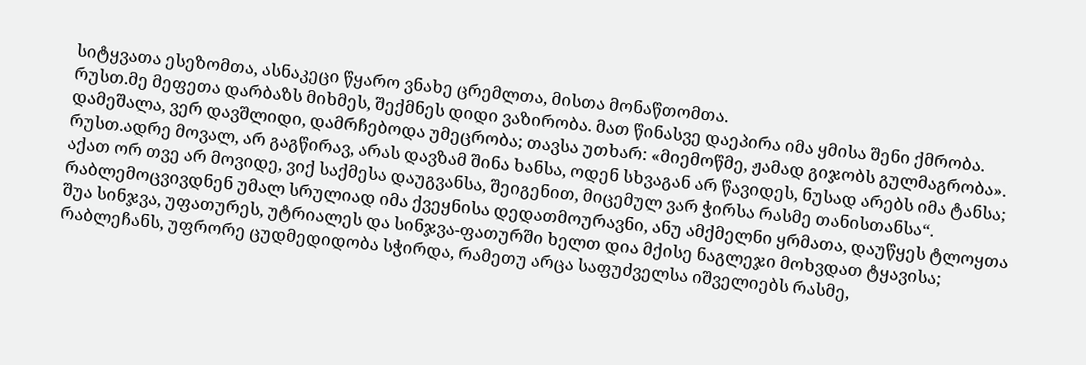სიტყვათა ესეზომთა, ასნაკეცი წყარო ვნახე ცრემლთა, მისთა მონაწთომთა.
რუსთ.მე მეფეთა დარბაზს მიხმეს‚ შექმნეს დიდი ვაზირობა. მათ წინასვე დაეპირა იმა ყმისა შენი ქმრობა. დამეშალა‚ ვერ დავშლიდი‚ დამრჩებოდა უმეცრობა; თავსა უთხარ: «მიემოწმე‚ ჟამად გიჯობს გულმაგრობა».
რუსთ.ადრე მოვალ‚ არ გაგწირავ‚ არას დავზამ შინა ხანსა‚ ოდენ სხვაგან არ წავიდეს‚ ნუსად არებს იმა ტანსა; აქათ ორ თვე არ მოვიდე‚ ვიქ საქმესა დაუგვანსა‚ შეიგენით‚ მიცემულ ვარ ჭირსა რასმე თანისთანსა“.
რაბლემოცვივდნენ უმალ სრულიად იმა ქვეყნისა დედათმოურავნი, ანუ ამქმელნი ყრმათა, დაუწყეს ტლოყთა შუა სინჯვა, უფათურეს, უტრიალეს და სინჯვა-ფათურში ხელთ დია მქისე ნაგლეჯი მოხვდათ ტყავისა;
რაბლეჩანს, უფრორე ცუდმედიდობა სჭირდა, რამეთუ არცა საფუძველსა იშველიებს რასმე,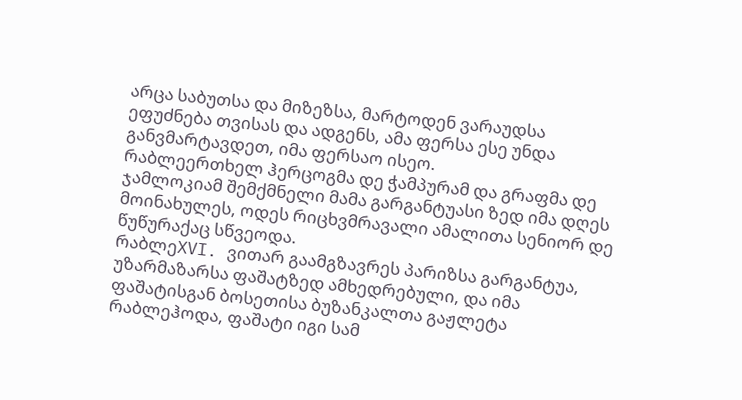არცა საბუთსა და მიზეზსა, მარტოდენ ვარაუდსა ეფუძნება თვისას და ადგენს, ამა ფერსა ესე უნდა განვმარტავდეთ, იმა ფერსაო ისეო.
რაბლეერთხელ ჰერცოგმა დე ჭამპურამ და გრაფმა დე ჯამლოკიამ შემქმნელი მამა გარგანტუასი ზედ იმა დღეს მოინახულეს, ოდეს რიცხვმრავალი ამალითა სენიორ დე წუწურაქაც სწვეოდა.
რაბლეXVI. ვითარ გაამგზავრეს პარიზსა გარგანტუა, უზარმაზარსა ფაშატზედ ამხედრებული, და იმა ფაშატისგან ბოსეთისა ბუზანკალთა გაჟლეტა
რაბლეჰოდა, ფაშატი იგი სამ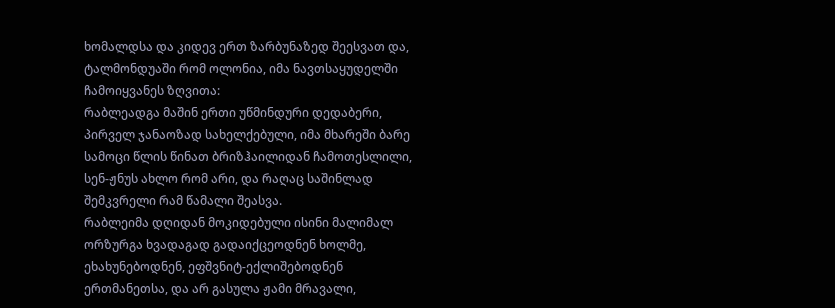ხომალდსა და კიდევ ერთ ზარბუნაზედ შეესვათ და, ტალმონდუაში რომ ოლონია, იმა ნავთსაყუდელში ჩამოიყვანეს ზღვითა:
რაბლეადგა მაშინ ერთი უწმინდური დედაბერი, პირველ ჯანაოზად სახელქებული, იმა მხარეში ბარე სამოცი წლის წინათ ბრიზჰაილიდან ჩამოთესლილი, სენ-ჟნუს ახლო რომ არი, და რაღაც საშინლად შემკვრელი რამ წამალი შეასვა.
რაბლეიმა დღიდან მოკიდებული ისინი მალიმალ ორზურგა ხვადაგად გადაიქცეოდნენ ხოლმე, ეხახუნებოდნენ, ეფშვნიტ-ექლიშებოდნენ ერთმანეთსა, და არ გასულა ჟამი მრავალი,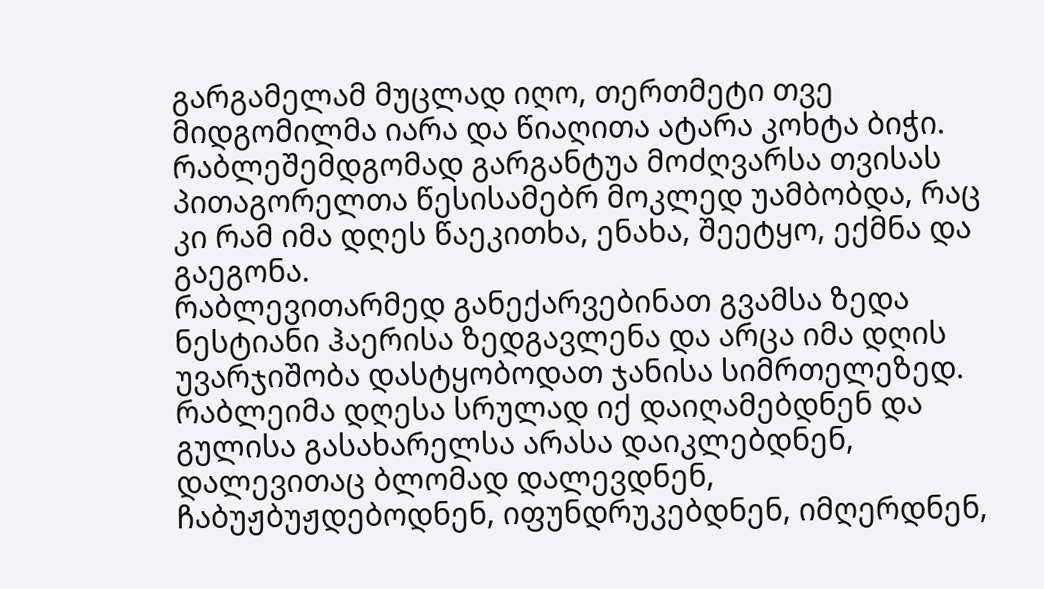გარგამელამ მუცლად იღო, თერთმეტი თვე მიდგომილმა იარა და წიაღითა ატარა კოხტა ბიჭი.
რაბლეშემდგომად გარგანტუა მოძღვარსა თვისას პითაგორელთა წესისამებრ მოკლედ უამბობდა, რაც კი რამ იმა დღეს წაეკითხა, ენახა, შეეტყო, ექმნა და გაეგონა.
რაბლევითარმედ განექარვებინათ გვამსა ზედა ნესტიანი ჰაერისა ზედგავლენა და არცა იმა დღის უვარჯიშობა დასტყობოდათ ჯანისა სიმრთელეზედ.
რაბლეიმა დღესა სრულად იქ დაიღამებდნენ და გულისა გასახარელსა არასა დაიკლებდნენ, დალევითაც ბლომად დალევდნენ, ჩაბუჟბუჟდებოდნენ, იფუნდრუკებდნენ, იმღერდნენ,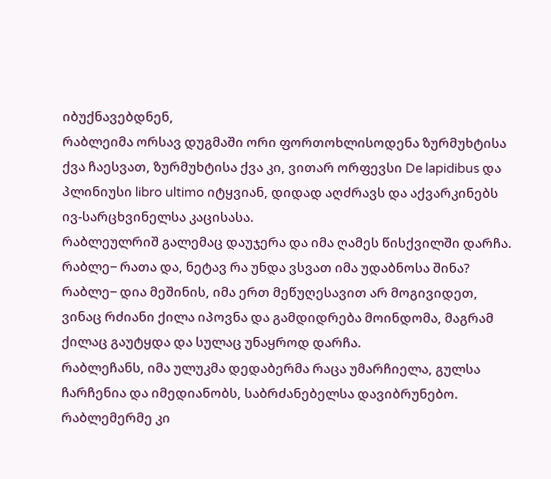იბუქნავებდნენ,
რაბლეიმა ორსავ დუგმაში ორი ფორთოხლისოდენა ზურმუხტისა ქვა ჩაესვათ, ზურმუხტისა ქვა კი, ვითარ ორფევსი De lapidibus და პლინიუსი libro ultimo იტყვიან, დიდად აღძრავს და აქვარკინებს ივ-სარცხვინელსა კაცისასა.
რაბლეულრიშ გალემაც დაუჯერა და იმა ღამეს წისქვილში დარჩა.
რაბლე‒ რათა და, ნეტავ რა უნდა ვსვათ იმა უდაბნოსა შინა?
რაბლე‒ დია მეშინის, იმა ერთ მეწუღესავით არ მოგივიდეთ, ვინაც რძიანი ქილა იპოვნა და გამდიდრება მოინდომა, მაგრამ ქილაც გაუტყდა და სულაც უნაყროდ დარჩა.
რაბლეჩანს, იმა ულუკმა დედაბერმა რაცა უმარჩიელა, გულსა ჩარჩენია და იმედიანობს, საბრძანებელსა დავიბრუნებო.
რაბლემერმე კი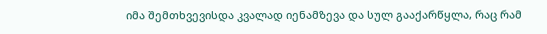იმა შემთხვევისდა კვალად იენამზევა და სულ გააქარწყლა, რაც რამ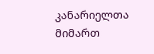კანარიელთა მიმართ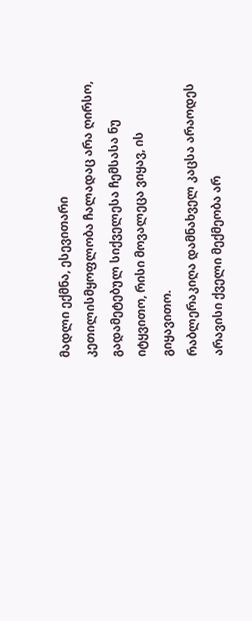მადლი ექმნა, ესევითარი კეთილისმყოფლობა ჩალადაც არა ღირსო, გადამეტებულ სიქველესა ჩემსასა ნუ იტყვითო, რისი მოვალეცა ვიყავ, ის გიყავითო.
რაბლერაკიღა დამნახველ კაცსა არაოდეს არავისი ქველი მექმეობა არ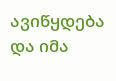ავიწყდება და იმა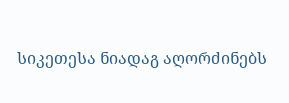სიკეთესა ნიადაგ აღორძინებს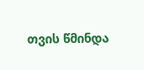თვის წმინდა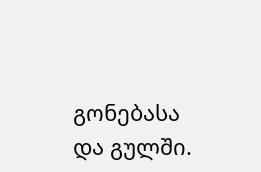გონებასა და გულში.